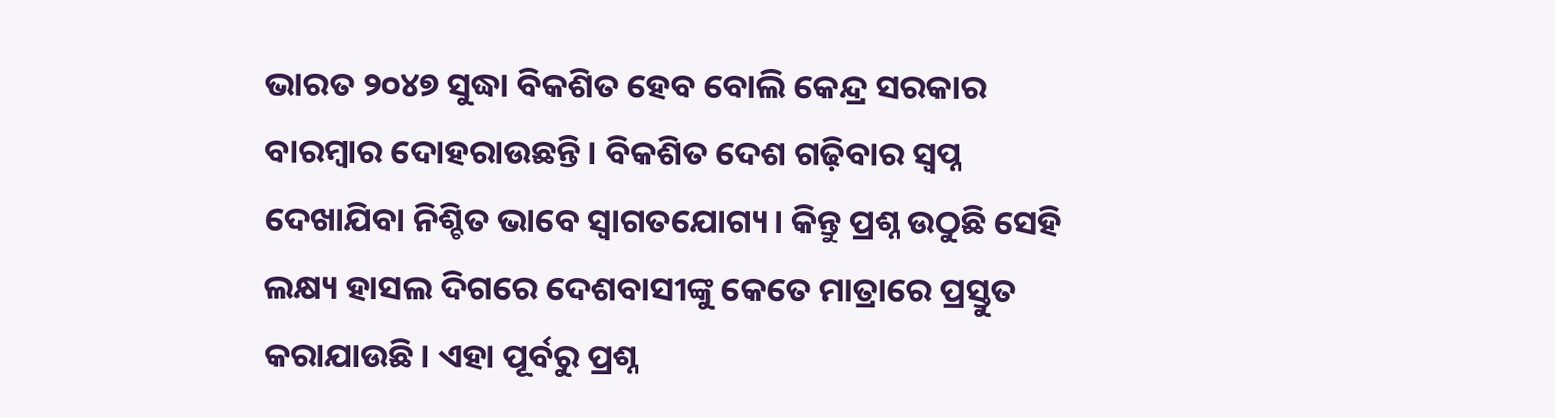ଭାରତ ୨୦୪୭ ସୁଦ୍ଧା ବିକଶିତ ହେବ ବୋଲି କେନ୍ଦ୍ର ସରକାର ବାରମ୍ବାର ଦୋହରାଉଛନ୍ତି। ବିକଶିତ ଦେଶ ଗଢ଼ିବାର ସ୍ବପ୍ନ ଦେଖାଯିବା ନିଶ୍ଚିତ ଭାବେ ସ୍ବାଗତଯୋଗ୍ୟ। କିନ୍ତୁ ପ୍ରଶ୍ନ ଉଠୁଛି ସେହି ଲକ୍ଷ୍ୟ ହାସଲ ଦିଗରେ ଦେଶବାସୀଙ୍କୁ କେତେ ମାତ୍ରାରେ ପ୍ରସ୍ତୁତ କରାଯାଉଛି। ଏହା ପୂର୍ବରୁ ପ୍ରଶ୍ନ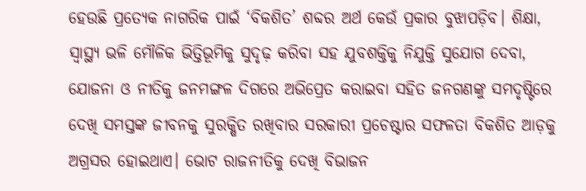ହେଉଛି ପ୍ରତ୍ୟେକ ନାଗରିକ ପାଇଁ ‘ବିକଶିତ’ ଶବ୍ଦର ଅର୍ଥ କେଉଁ ପ୍ରକାର ବୁଝାପଡ଼ିବ। ଶିକ୍ଷା, ସ୍ବାସ୍ଥ୍ୟ ଭଳି ମୌଳିକ ଭିତ୍ତିଭୂମିକୁ ସୁଦୃଢ଼ କରିବା ସହ ଯୁବଶକ୍ତିକୁ ନିଯୁକ୍ତି ସୁଯୋଗ ଦେବା, ଯୋଜନା ଓ ନୀତିକୁ ଜନମଙ୍ଗଳ ଦିଗରେ ଅଭିପ୍ରେତ କରାଇବା ସହିତ ଜନଗଣଙ୍କୁ ସମଦୃଷ୍ଟିରେ ଦେଖି ସମସ୍ତଙ୍କ ଜୀବନକୁ ସୁରକ୍ଷିତ ରଖିବାର ସରକାରୀ ପ୍ରଚେଷ୍ଟାର ସଫଳତା ବିକଶିତ ଆଡ଼କୁ ଅଗ୍ରସର ହୋଇଥାଏ। ଭୋଟ ରାଜନୀତିକୁ ଦେଖି ବିଭାଜନ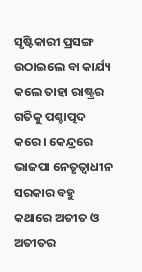ସୃଷ୍ଟିକାରୀ ପ୍ରସଙ୍ଗ ଉଠାଇଲେ ବା କାର୍ଯ୍ୟ କଲେ ତାହା ରାଷ୍ଟ୍ରର ଗତିକୁ ପଶ୍ଚାତ୍ପଦ କରେ। କେନ୍ଦ୍ରରେ ଭାଜପା ନେତୃତ୍ୱାଧୀନ ସରକାର ବହୁ କଥାରେ ଅତୀତ ଓ ଅତୀତର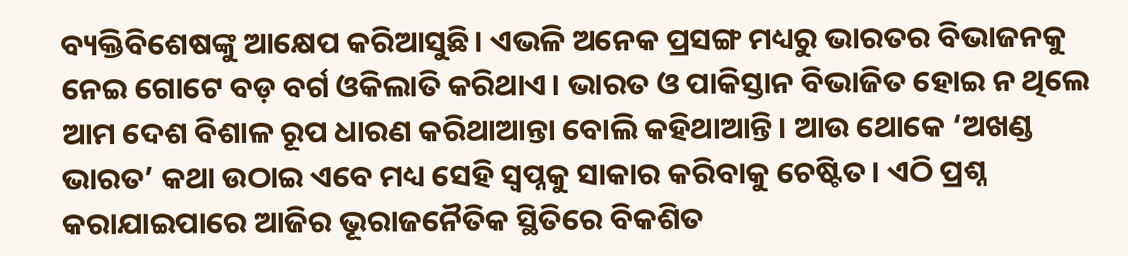ବ୍ୟକ୍ତିବିଶେଷଙ୍କୁ ଆକ୍ଷେପ କରିଆସୁଛି। ଏଭଳି ଅନେକ ପ୍ରସଙ୍ଗ ମଧ୍ୟରୁ ଭାରତର ବିଭାଜନକୁ ନେଇ ଗୋଟେ ବଡ଼ ବର୍ଗ ଓକିଲାତି କରିଥାଏ। ଭାରତ ଓ ପାକିସ୍ତାନ ବିଭାଜିତ ହୋଇ ନ ଥିଲେ ଆମ ଦେଶ ବିଶାଳ ରୂପ ଧାରଣ କରିଥାଆନ୍ତା ବୋଲି କହିଥାଆନ୍ତି। ଆଉ ଥୋକେ ‘ଅଖଣ୍ଡ ଭାରତ’ କଥା ଉଠାଇ ଏବେ ମଧ୍ୟ ସେହି ସ୍ବପ୍ନକୁ ସାକାର କରିବାକୁ ଚେଷ୍ଟିତ। ଏଠି ପ୍ରଶ୍ନ କରାଯାଇପାରେ ଆଜିର ଭୂରାଜନୈତିକ ସ୍ଥିତିରେ ବିକଶିତ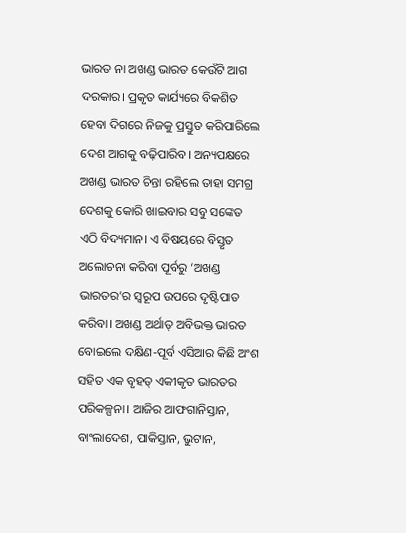ଭାରତ ନା ଅଖଣ୍ଡ ଭାରତ କେଉଁଟି ଆଗ ଦରକାର। ପ୍ରକୃତ କାର୍ଯ୍ୟରେ ବିକଶିତ ହେବା ଦିଗରେ ନିଜକୁ ପ୍ରସ୍ତୁତ କରିପାରିଲେ ଦେଶ ଆଗକୁ ବଢ଼ିପାରିବ। ଅନ୍ୟପକ୍ଷରେ ଅଖଣ୍ଡ ଭାରତ ଚିନ୍ତା ରହିଲେ ତାହା ସମଗ୍ର ଦେଶକୁ କୋରି ଖାଇବାର ସବୁ ସଙ୍କେତ ଏଠି ବିଦ୍ୟମାନ। ଏ ବିଷୟରେ ବିସ୍ତୃତ ଅଲୋଚନା କରିବା ପୂର୍ବରୁ ‘ଅଖଣ୍ଡ ଭାରତର’ର ସ୍ବରୂପ ଉପରେ ଦୃଷ୍ଟିପାତ କରିବା। ଅଖଣ୍ଡ ଅର୍ଥାତ୍ ଅବିଭକ୍ତ ଭାରତ ବୋଇଲେ ଦକ୍ଷିଣ-ପୂର୍ବ ଏସିଆର କିଛି ଅଂଶ ସହିତ ଏକ ବୃହତ୍ ଏକୀକୃତ ଭାରତର ପରିକଳ୍ପନା। ଆଜିର ଆଫଗାନିସ୍ତାନ, ବାଂଲାଦେଶ, ପାକିସ୍ତାନ, ଭୁଟାନ,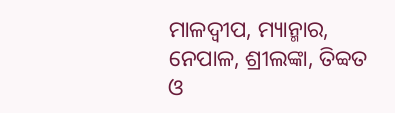ମାଳଦ୍ୱୀପ, ମ୍ୟାନ୍ମାର, ନେପାଳ, ଶ୍ରୀଲଙ୍କା, ତିବ୍ବତ ଓ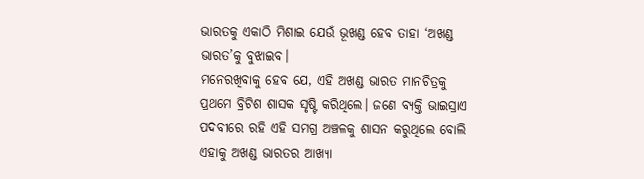ଭାରତକୁ ଏକାଠି ମିଶାଇ ଯେଉଁ ଭୂଖଣ୍ଡ ହେବ ତାହା ‘ଅଖଣ୍ଡ ଭାରତ’କୁ ବୁଝାଇବ।
ମନେରଖିବାକୁ ହେବ ଯେ, ଏହି ଅଖଣ୍ଡ ଭାରତ ମାନଚିତ୍ରକୁ ପ୍ରଥମେ ବ୍ରିଟିଶ ଶାସକ ସୃଷ୍ଟି କରିଥିଲେ। ଜଣେ ବ୍ୟକ୍ତି ଭାଇସ୍ରାଏ ପଦବୀରେ ରହି ଏହି ସମଗ୍ର ଅଞ୍ଚଳକୁ ଶାସନ କରୁଥିଲେ ବୋଲି ଏହାକୁ ଅଖଣ୍ଡ ଭାରତର ଆଖ୍ୟା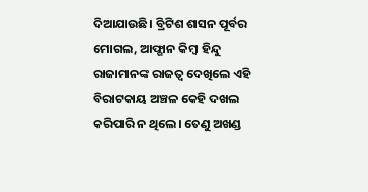ଦିଆଯାଉଛି। ବ୍ରିଟିଶ ଶାସନ ପୂର୍ବର ମୋଗଲ, ଆଫ୍ଗାନ କିମ୍ବା ହିନ୍ଦୁ ରାଜାମାନଙ୍କ ରାଜତ୍ୱ ଦେଖିଲେ ଏହି ବିରାଟକାୟ ଅଞ୍ଚଳ କେହି ଦଖଲ କରିପାରି ନ ଥିଲେ। ତେଣୁ ଅଖଣ୍ଡ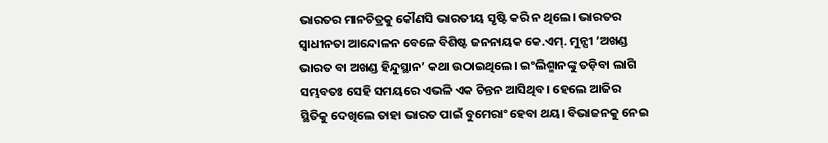ଭାରତର ମାନଚିତ୍ରକୁ କୌଣସି ଭାରତୀୟ ସୃଷ୍ଟି କରି ନ ଥିଲେ। ଭାରତର ସ୍ବାଧୀନତା ଆନ୍ଦୋଳନ ବେଳେ ବିଶିଷ୍ଟ ଜନନାୟକ କେ.ଏମ୍. ମୁନ୍ସୀ ‘ଅଖଣ୍ଡ ଭାରତ ବା ଅଖଣ୍ଡ ହିନ୍ଦୁସ୍ଥାନ’ କଥା ଉଠାଇଥିଲେ। ଇଂଲିଶ୍ମାନଙ୍କୁ ତଡ଼ିବା ଲାଗି ସମ୍ଭବତଃ ସେହି ସମୟରେ ଏଭଳି ଏକ ଚିନ୍ତନ ଆସିଥିବ। ହେଲେ ଆଜିର ସ୍ଥିତିକୁ ଦେଖିଲେ ତାହା ଭାରତ ପାଇଁ ବୁମେରାଂ ହେବା ଥୟ। ବିଭାଜନକୁ ନେଇ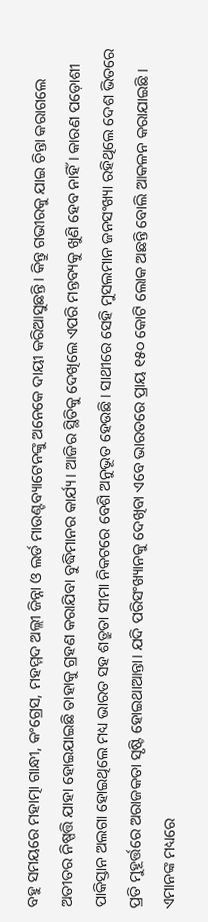ବହୁ ସମୟରେ ମହାତ୍ମା ଗାନ୍ଧୀ, କଂଗ୍ରେସ, ମହମ୍ମଦ ଅଲ୍ଲୀ ଜିନ୍ନା ଓ ଲର୍ଡ ମାଉଣ୍ଟବ୍ୟାଟେନଙ୍କୁ ଅନେକେ ଦାୟୀ କରିଆସୁଛନ୍ତି। କିନ୍ତୁ ଗଭୀରକୁ ଯାଇ ଚିନ୍ତା କରାଗଲେ ଅତୀତର ନିଷ୍ପତ୍ତି ଯାହା ହୋଇଯାଇଛି ତାହାକୁ ଗ୍ରହଣ କରାଯିବା ବୁଦ୍ଧିମାନର କାର୍ଯ୍ୟ। ଆଜିର ସ୍ଥିତିକୁ ଦେଖିଲେ ଏପରି ମନ୍ତବ୍ୟକୁ ଖୁଣି ହେବ ନାହିଁ। କାରଣ ପଡ଼ୋଶୀ ପାକିସ୍ତାନ ଅଲଗା ହୋଇଥିଲେ ମଧ୍ୟ ଭାରତ ସହ ଶତ୍ରୁତା ସୀମା ନିକଟରେ ବେଶି ଅନୁଭୂତ ହେଉଛି। ସାଥୀରେ ସେହି ମୁସଲମାନ ଜନସଂଖ୍ୟା ରହିଥିଲେ ଦେଶ ଭିତରେ ପ୍ରତି ମୁହୂର୍ତ୍ତରେ ଅରାଜକତା ସୃଷ୍ଟି ହୋଇଥାଆନ୍ତା। ଯଦି ପରିସଂଖ୍ୟାନକୁ ଦେଖିବା ଏବେ ଭାରତରେ ପ୍ରାୟ ୧୫୦ କୋଟି ଲୋକ ଅଛନ୍ତି ବୋଲି ଆକଳନ କରାଯାଇଛି । ଏମାନଙ୍କ ମଧ୍ୟରେ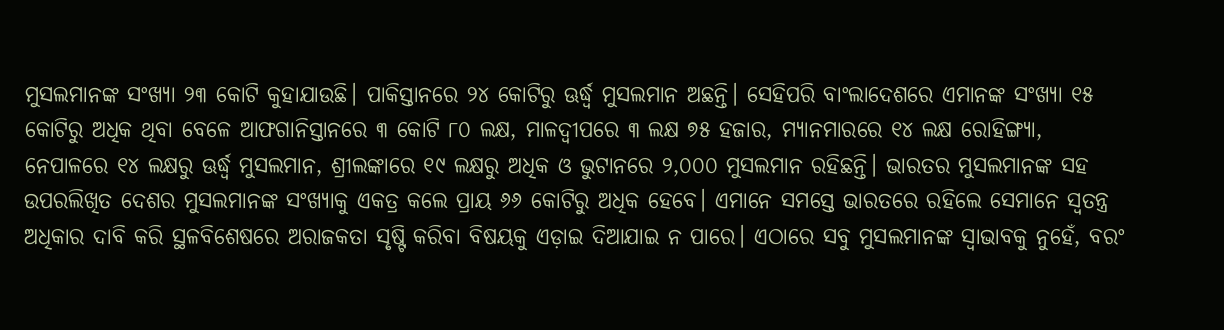ମୁସଲମାନଙ୍କ ସଂଖ୍ୟା ୨୩ କୋଟି କୁହାଯାଉଛି। ପାକିସ୍ତାନରେ ୨୪ କୋଟିରୁ ଊର୍ଦ୍ଧ୍ୱ ମୁସଲମାନ ଅଛନ୍ତି। ସେହିପରି ବାଂଲାଦେଶରେ ଏମାନଙ୍କ ସଂଖ୍ୟା ୧୫ କୋଟିରୁ ଅଧିକ ଥିବା ବେଳେ ଆଫଗାନିସ୍ତାନରେ ୩ କୋଟି ୮୦ ଲକ୍ଷ, ମାଳଦ୍ୱୀପରେ ୩ ଲକ୍ଷ ୭୫ ହଜାର, ମ୍ୟାନମାରରେ ୧୪ ଲକ୍ଷ ରୋହିଙ୍ଗ୍ୟା, ନେପାଳରେ ୧୪ ଲକ୍ଷରୁ ଊର୍ଦ୍ଧ୍ୱ ମୁସଲମାନ, ଶ୍ରୀଲଙ୍କାରେ ୧୯ ଲକ୍ଷରୁ ଅଧିକ ଓ ଭୁଟାନରେ ୨,୦୦୦ ମୁସଲମାନ ରହିଛନ୍ତି। ଭାରତର ମୁସଲମାନଙ୍କ ସହ ଉପରଲିଖିତ ଦେଶର ମୁସଲମାନଙ୍କ ସଂଖ୍ୟାକୁ ଏକତ୍ର କଲେ ପ୍ରାୟ ୬୬ କୋଟିରୁ ଅଧିକ ହେବେ। ଏମାନେ ସମସ୍ତେ ଭାରତରେ ରହିଲେ ସେମାନେ ସ୍ବତନ୍ତ୍ର ଅଧିକାର ଦାବି କରି ସ୍ଥଳବିଶେଷରେ ଅରାଜକତା ସୃଷ୍ଟି କରିବା ବିଷୟକୁ ଏଡ଼ାଇ ଦିଆଯାଇ ନ ପାରେ। ଏଠାରେ ସବୁ ମୁସଲମାନଙ୍କ ସ୍ବାଭାବକୁ ନୁହେଁ, ବରଂ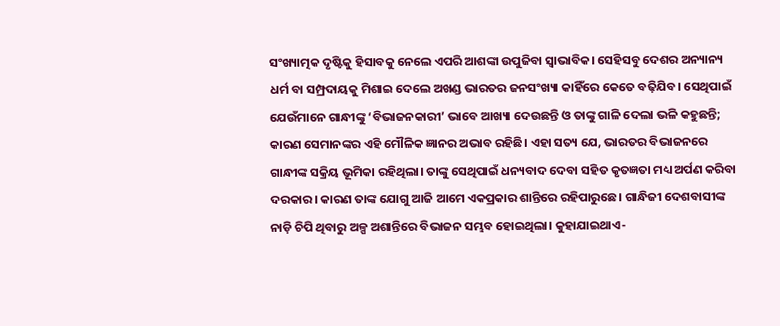ସଂଖ୍ୟାତ୍ମକ ଦୃଷ୍ଟିକୁ ହିସାବକୁ ନେଲେ ଏପରି ଆଶଙ୍କା ଉପୁଜିବା ସ୍ବାଭାବିକ। ସେହିସବୁ ଦେଶର ଅନ୍ୟାନ୍ୟ ଧର୍ମ ବା ସମ୍ପ୍ରଦାୟକୁ ମିଶାଇ ଦେଲେ ଅଖଣ୍ଡ ଭାରତର ଜନସଂଖ୍ୟା କାହିଁରେ କେତେ ବଢ଼ିଯିବ। ସେଥିପାଇଁ ଯେଉଁମାନେ ଗାନ୍ଧୀଙ୍କୁ ‘ବିଭାଜନକାରୀ’ ଭାବେ ଆଖ୍ୟା ଦେଉଛନ୍ତି ଓ ତାଙ୍କୁ ଗାଳି ଦେଲା ଭଳି କହୁଛନ୍ତି; କାରଣ ସେମାନଙ୍କର ଏହି ମୌଳିକ ଜ୍ଞାନର ଅଭାବ ରହିଛି। ଏହା ସତ୍ୟ ଯେ, ଭାରତର ବିଭାଜନରେ ଗାନ୍ଧୀଙ୍କ ସକ୍ରିୟ ଭୂମିକା ରହିଥିଲା। ତାଙ୍କୁ ସେଥିପାଇଁ ଧନ୍ୟବାଦ ଦେବା ସହିତ କୃତଜ୍ଞତା ମଧ୍ୟ ଅର୍ପଣ କରିବା ଦରକାର। କାରଣ ତାଙ୍କ ଯୋଗୁ ଆଜି ଆମେ ଏକପ୍ରକାର ଶାନ୍ତିରେ ରହିପାରୁଛେ। ଗାନ୍ଧିଜୀ ଦେଶବାସୀଙ୍କ ନାଡ଼ି ଚିପି ଥିବାରୁ ଅଳ୍ପ ଅଶାନ୍ତିରେ ବିଭାଜନ ସମ୍ଭବ ହୋଇଥିଲା। କୁହାଯାଇଥାଏ-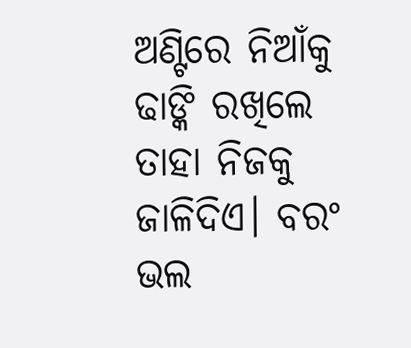ଅଣ୍ଟିରେ ନିଆଁକୁ ଢାଙ୍କି ରଖିଲେ ତାହା ନିଜକୁ ଜାଳିଦିଏ। ବରଂ ଭଲ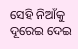ସେହି ନିଆଁକୁ ଦୂରେଇ ଦେଇ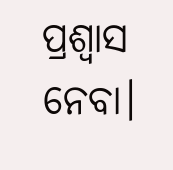ପ୍ରଶ୍ୱାସ ନେବା।